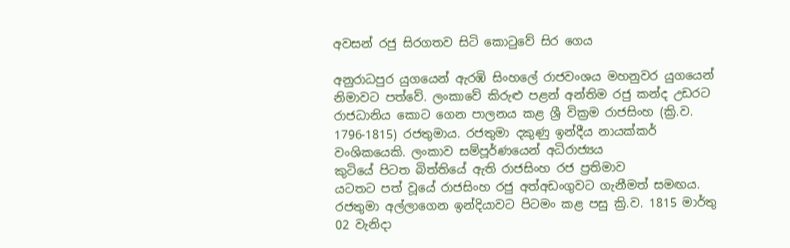අවසන් රජු සිරගතව සිටි කොටුවේ සිර ගෙය

අනුරාධපුර යුගයෙන් ඇරඹි සිංහලේ රාජවංශය මහනුවර යුගයෙන් නිමාවට පත්වේ. ලංකාවේ කිරුළු පළන් අන්තිම රජු කන්ද උඩරට රාජධානිය කොට ගෙන පාලනය කළ ශ්‍රී වික්‍රම රාජසිංහ (ක්‍රි.ව. 1796-1815) රජතුමාය. රජතුමා දකුණු ඉන්දීය නායක්කර් වංශිකයෙකි. ලංකාව සම්පූර්ණයෙන් අධිරාජ්‍යය
කුටියේ පිටත බිත්තියේ ඇති රාජසිංහ රජ ප්‍රතිමාව
යටතට පත් වූයේ රාජසිංහ රජු අත්අඩංගුවට ගැනීමත් සමඟය. රජතුමා අල්ලාගෙන ඉන්දියාවට පිටමං කළ පසු ක්‍රි.ව. 1815 මාර්තු 02 වැනිදා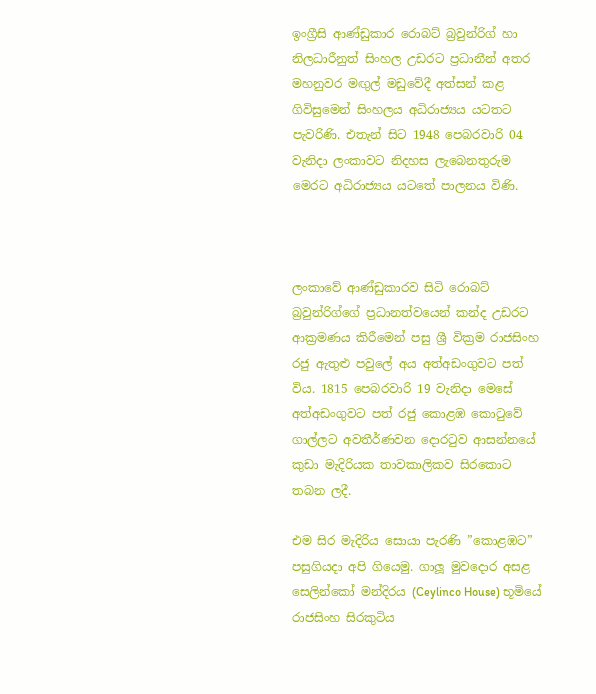ඉංග්‍රීසි ආණ්ඩුකාර රොබට් බ්‍රවුන්රිග් හා නිලධාරීනුත් සිංහල උඩරට ප්‍රධානීන් අතර මහනුවර මඟුල් මඩුවේදී අත්සන් කළ ගිවිසුමෙන් සිංහලය අධිරාජ්‍යය යටතට පැවරිණි. එතැන් සිට 1948 පෙබරවාරි 04 වැනිදා ලංකාවට නිදහස ලැබෙනතුරුම මෙරට අධිරාජ්‍යය යටතේ පාලනය විණි.



ලංකාවේ ආණ්ඩුකාරව සිටි රොබට් බ්‍රවුන්රිග්ගේ ප්‍රධානත්වයෙන් කන්ද උඩරට ආක්‍රමණය කිරීමෙන් පසු ශ්‍රී වික්‍රම රාජසිංහ රජු ඇතුළු පවුලේ අය අත්අඩංගුවට පත් විය. 1815 පෙබරවාරි 19 වැනිදා මෙසේ අත්අඩංගුවට පත් රජු කොළඹ කොටුවේ ගාල්ලට අවතීර්ණවන දොරටුව ආසන්නයේ කුඩා මැදිරියක තාවකාලිකව සිරකොට තබන ලදී.

එම සිර මැදිරිය සොයා පැරණි ”කොළඹට” පසුගියදා අපි ගියෙමු. ගාලූ මුවදොර අසළ සෙලින්කෝ මන්දිරය (Ceylinco House) භූමියේ රාජසිංහ සිරකුටිය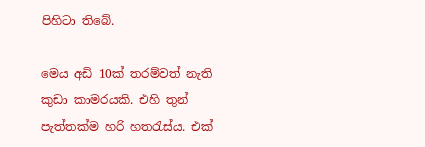පිහිටා තිබේ.

මෙය අඩි 10ක් තරම්වත් නැති කුඩා කාමරයකි. එහි තුන් පැත්තක්ම හරි හතරැස්ය. එක්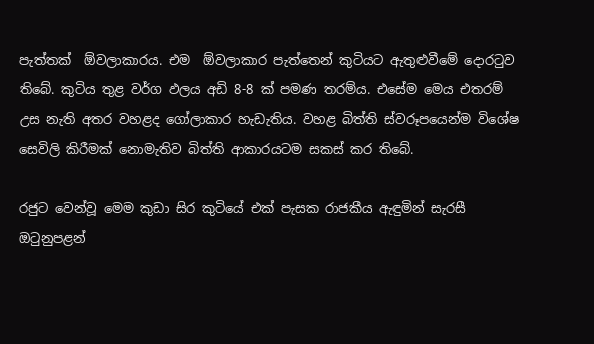පැත්තක්  ඕවලාකාරය. එම  ඕවලාකාර පැත්තෙන් කුටියට ඇතුළුවීමේ දොරටුව තිබේ. කුටිය තුළ වර්ග ඵලය අඩි 8-8 ක් පමණ තරම්ය. එසේම මෙය එතරම් උස නැති අතර වහළද ගෝලාකාර හැඩැතිය. වහළ බිත්ති ස්වරූපයෙන්ම විශේෂ සෙවිලි කිරීමක් නොමැතිව බිත්ති ආකාරයටම සකස් කර තිබේ.

රජුට වෙන්වූ මෙම කුඩා සිර කුටියේ එක් පැසක රාජකීය ඇඳුමින් සැරසී ඔටුනුපළන්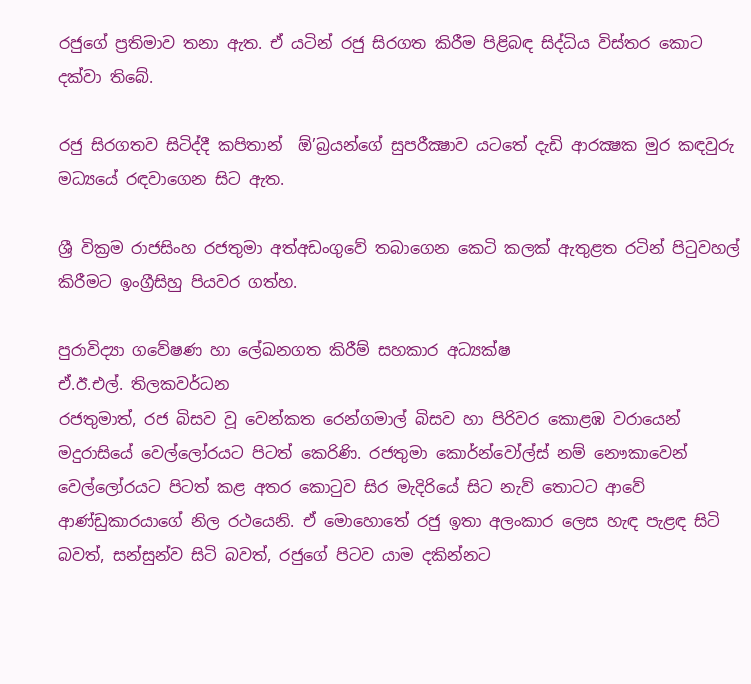රජුගේ ප්‍රතිමාව තනා ඇත. ඒ යටින් රජු සිරගත කිරීම පිළිබඳ සිද්ධිය විස්තර කොට දක්වා තිබේ.

රජු සිරගතව සිටිද්දී කපිතාන්  ඕ’බ්‍රයන්ගේ සුපරීක්‍ෂාව යටතේ දැඩි ආරක්‍ෂක මුර කඳවුරු මධ්‍යයේ රඳවාගෙන සිට ඇත.

ශ්‍රී වික්‍රම රාජසිංහ රජතුමා අත්අඩංගුවේ තබාගෙන කෙටි කලක් ඇතුළත රටින් පිටුවහල් කිරීමට ඉංග්‍රීසිහු පියවර ගත්හ.

පුරාවිද්‍යා ගවේෂණ හා ලේඛනගත කිරීම් සහකාර අධ්‍යක්ෂ
ඒ.ඊ.එල්. තිලකවර්ධන
රජතුමාත්, රජ බිසව වූ වෙන්කත රෙන්ගමාල් බිසව හා පිරිවර කොළඹ වරායෙන් මදුරාසියේ වෙල්ලෝරයට පිටත් කෙරිණි. රජතුමා කොර්න්වෝල්ස් නම් නෞකාවෙන් වෙල්ලෝරයට පිටත් කළ අතර කොටුව සිර මැදිරියේ සිට නැව් තොටට ආවේ ආණ්ඩුකාරයාගේ නිල රථයෙනි. ඒ මොහොතේ රජු ඉතා අලංකාර ලෙස හැඳ පැළඳ සිටි බවත්, සන්සුන්ව සිටි බවත්, රජුගේ පිටව යාම දකින්නට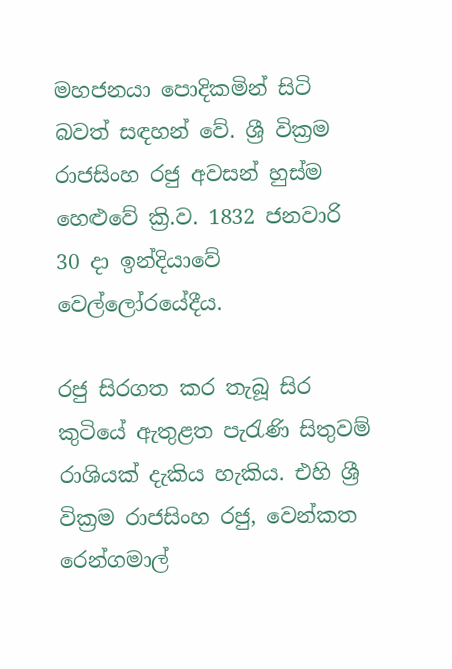මහජනයා පොදිකමින් සිටි බවත් සඳහන් වේ. ශ්‍රී වික්‍රම රාජසිංහ රජු අවසන් හුස්ම හෙළුවේ ක්‍රි.ව. 1832 ජනවාරි 30 දා ඉන්දියාවේ වෙල්ලෝරයේදීය.

රජු සිරගත කර තැබූ සිර කුටියේ ඇතුළත පැරැණි සිතුවම් රාශියක් දැකිය හැකිය. එහි ශ්‍රී වික්‍රම රාජසිංහ රජු, වෙන්කත රෙන්ගමාල්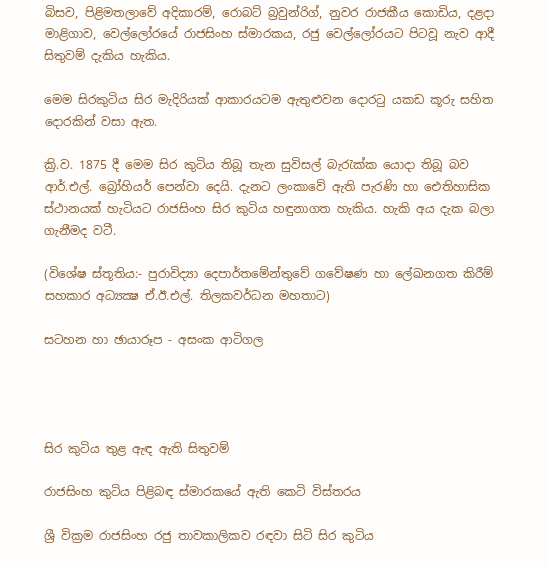බිසව, පිළිමතලාවේ අදිකාරම්, රොබට් බ්‍රවුන්රිග්, නුවර රාජකීය කොඩිය, දළදා මාළිගාව, වෙල්ලෝරයේ රාජසිංහ ස්මාරකය, රජු වෙල්ලෝරයට පිටවූ නැව ආදී සිතුවම් දැකිය හැකිය.

මෙම සිරකුටිය සිර මැදිරියක් ආකාරයටම ඇතුළුවන දොරටු යකඩ කූරු සහිත දොරකින් වසා ඇත.

ක්‍රි.ව. 1875 දී මෙම සිර කුටිය තිබූ තැන සුවිසල් බැරැක්ක යොදා තිබූ බව ආර්.එල්. බ්‍රෝහියර් පෙන්වා දෙයි. දැනට ලංකාවේ ඇති පැරණි හා ඓතිහාසික ස්ථානයක් හැටියට රාජසිංහ සිර කුටිය හඳුනාගත හැකිය. හැකි අය දැක බලා ගැනීමද වටී.

(විශේෂ ස්තූතිය:- පුරාවිද්‍යා දෙපාර්තමේන්තුවේ ගවේෂණ හා ලේඛනගත කිරීම් සහකාර අධ්‍යක්‍ෂ ඒ.ඊ.එල්. තිලකවර්ධන මහතාට)

සටහන හා ඡායාරූප - අසංක ආටිගල




සිර කුටිය තුළ ඇඳ ඇති සිතුවම්

රාජසිංහ කුටිය පිළිබඳ ස්මාරකයේ ඇති කෙටි විස්තරය

ශ්‍රී වික්‍රම රාජසිංහ රජු තාවකාලිකව රඳවා සිටි සිර කුටිය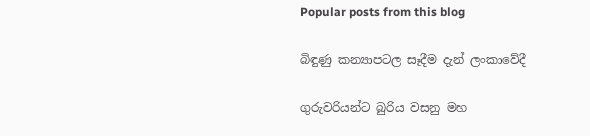Popular posts from this blog

බිඳුණු කන්‍යාපටල සෑදීම දැන් ලංකාවේදී

ගුරුවරියන්ට බුරිය වසනු මහ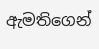ඇමතිගෙන්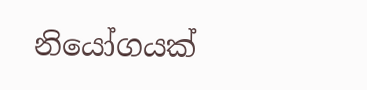නියෝගයක්